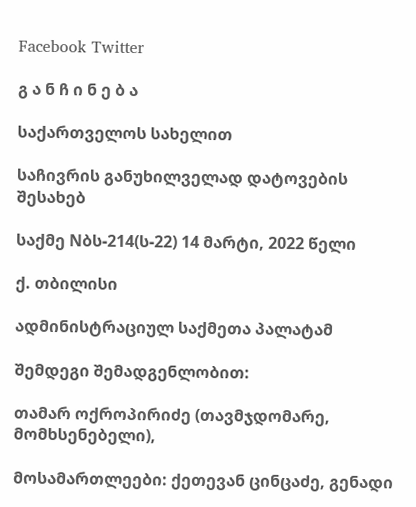Facebook Twitter

გ ა ნ ჩ ი ნ ე ბ ა

საქართველოს სახელით

საჩივრის განუხილველად დატოვების შესახებ

საქმე Nბს-214(ს-22) 14 მარტი, 2022 წელი

ქ. თბილისი

ადმინისტრაციულ საქმეთა პალატამ

შემდეგი შემადგენლობით:

თამარ ოქროპირიძე (თავმჯდომარე, მომხსენებელი),

მოსამართლეები: ქეთევან ცინცაძე, გენადი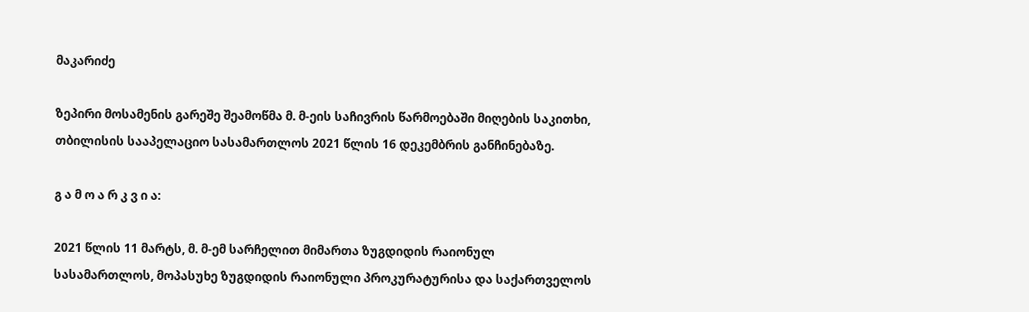მაკარიძე

ზეპირი მოსამენის გარეშე შეამოწმა მ. მ-ეის საჩივრის წარმოებაში მიღების საკითხი, თბილისის სააპელაციო სასამართლოს 2021 წლის 16 დეკემბრის განჩინებაზე.

გ ა მ ო ა რ კ ვ ი ა:

2021 წლის 11 მარტს, მ. მ-ემ სარჩელით მიმართა ზუგდიდის რაიონულ სასამართლოს, მოპასუხე ზუგდიდის რაიონული პროკურატურისა და საქართველოს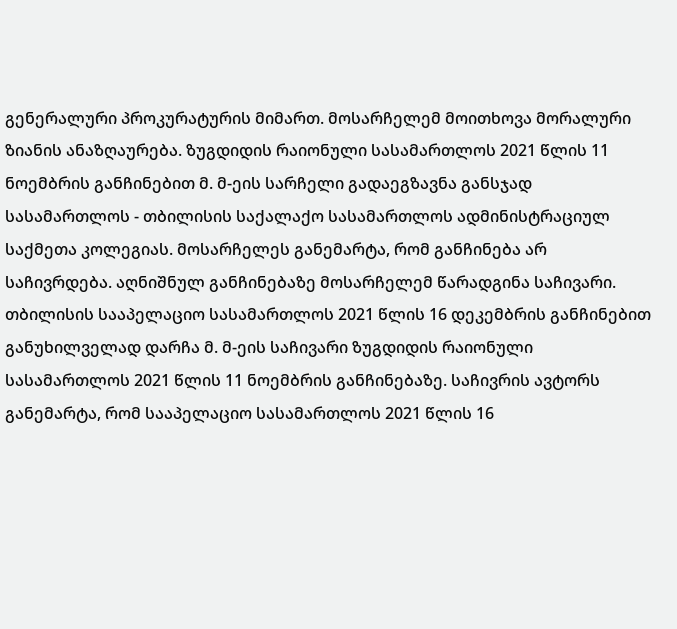გენერალური პროკურატურის მიმართ. მოსარჩელემ მოითხოვა მორალური ზიანის ანაზღაურება. ზუგდიდის რაიონული სასამართლოს 2021 წლის 11 ნოემბრის განჩინებით მ. მ-ეის სარჩელი გადაეგზავნა განსჯად სასამართლოს - თბილისის საქალაქო სასამართლოს ადმინისტრაციულ საქმეთა კოლეგიას. მოსარჩელეს განემარტა, რომ განჩინება არ საჩივრდება. აღნიშნულ განჩინებაზე მოსარჩელემ წარადგინა საჩივარი. თბილისის სააპელაციო სასამართლოს 2021 წლის 16 დეკემბრის განჩინებით განუხილველად დარჩა მ. მ-ეის საჩივარი ზუგდიდის რაიონული სასამართლოს 2021 წლის 11 ნოემბრის განჩინებაზე. საჩივრის ავტორს განემარტა, რომ სააპელაციო სასამართლოს 2021 წლის 16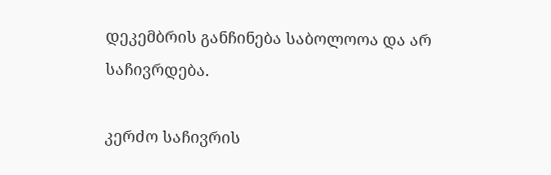დეკემბრის განჩინება საბოლოოა და არ საჩივრდება.

კერძო საჩივრის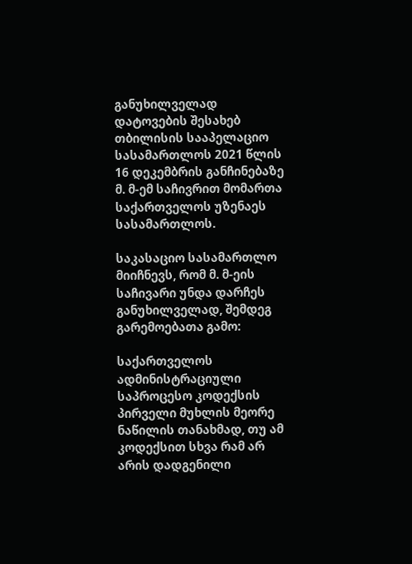განუხილველად დატოვების შესახებ თბილისის სააპელაციო სასამართლოს 2021 წლის 16 დეკემბრის განჩინებაზე მ. მ-ემ საჩივრით მომართა საქართველოს უზენაეს სასამართლოს.

საკასაციო სასამართლო მიიჩნევს, რომ მ. მ-ეის საჩივარი უნდა დარჩეს განუხილველად, შემდეგ გარემოებათა გამო:

საქართველოს ადმინისტრაციული საპროცესო კოდექსის პირველი მუხლის მეორე ნაწილის თანახმად, თუ ამ კოდექსით სხვა რამ არ არის დადგენილი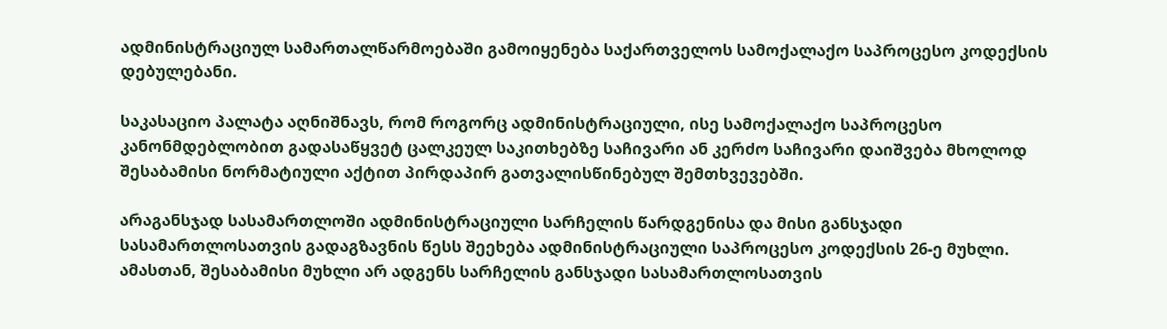ადმინისტრაციულ სამართალწარმოებაში გამოიყენება საქართველოს სამოქალაქო საპროცესო კოდექსის დებულებანი.

საკასაციო პალატა აღნიშნავს, რომ როგორც ადმინისტრაციული, ისე სამოქალაქო საპროცესო კანონმდებლობით გადასაწყვეტ ცალკეულ საკითხებზე საჩივარი ან კერძო საჩივარი დაიშვება მხოლოდ შესაბამისი ნორმატიული აქტით პირდაპირ გათვალისწინებულ შემთხვევებში.

არაგანსჯად სასამართლოში ადმინისტრაციული სარჩელის წარდგენისა და მისი განსჯადი სასამართლოსათვის გადაგზავნის წესს შეეხება ადმინისტრაციული საპროცესო კოდექსის 26-ე მუხლი. ამასთან, შესაბამისი მუხლი არ ადგენს სარჩელის განსჯადი სასამართლოსათვის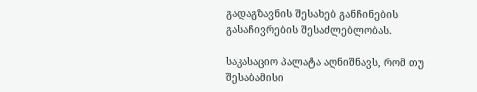გადაგზავნის შესახებ განჩინების გასაჩივრების შესაძლებლობას.

საკასაციო პალატა აღნიშნავს, რომ თუ შესაბამისი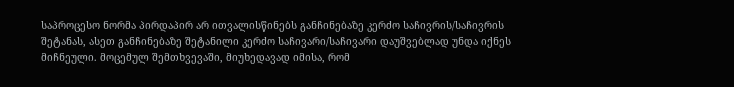საპროცესო ნორმა პირდაპირ არ ითვალისწინებს განჩინებაზე კერძო საჩივრის/საჩივრის შეტანას, ასეთ განჩინებაზე შეტანილი კერძო საჩივარი/საჩივარი დაუშვებლად უნდა იქნეს მიჩნეული. მოცემულ შემთხვევაში, მიუხედავად იმისა, რომ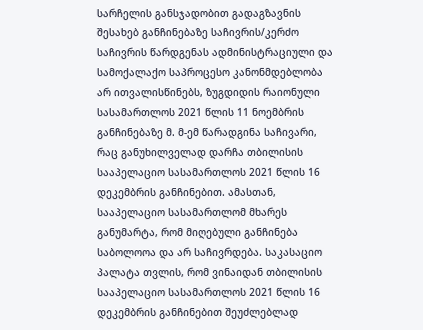სარჩელის განსჯადობით გადაგზავნის შესახებ განჩინებაზე საჩივრის/კერძო საჩივრის წარდგენას ადმინისტრაციული და სამოქალაქო საპროცესო კანონმდებლობა არ ითვალისწინებს, ზუგდიდის რაიონული სასამართლოს 2021 წლის 11 ნოემბრის განჩინებაზე მ. მ-ემ წარადგინა საჩივარი, რაც განუხილველად დარჩა თბილისის სააპელაციო სასამართლოს 2021 წლის 16 დეკემბრის განჩინებით. ამასთან, სააპელაციო სასამართლომ მხარეს განუმარტა, რომ მიღებული განჩინება საბოლოოა და არ საჩივრდება. საკასაციო პალატა თვლის, რომ ვინაიდან თბილისის სააპელაციო სასამართლოს 2021 წლის 16 დეკემბრის განჩინებით შეუძლებლად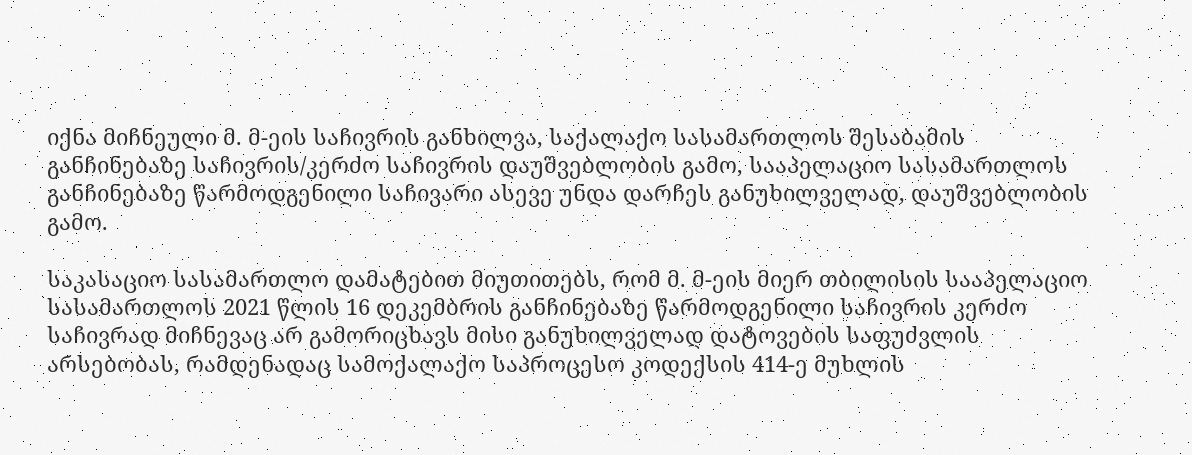იქნა მიჩნეული მ. მ-ეის საჩივრის განხილვა, საქალაქო სასამართლოს შესაბამის განჩინებაზე საჩივრის/კერძო საჩივრის დაუშვებლობის გამო, სააპელაციო სასამართლოს განჩინებაზე წარმოდგენილი საჩივარი ასევე უნდა დარჩეს განუხილველად, დაუშვებლობის გამო.

საკასაციო სასამართლო დამატებით მიუთითებს, რომ მ. მ-ეის მიერ თბილისის სააპელაციო სასამართლოს 2021 წლის 16 დეკემბრის განჩინებაზე წარმოდგენილი საჩივრის კერძო საჩივრად მიჩნევაც არ გამორიცხავს მისი განუხილველად დატოვების საფუძვლის არსებობას, რამდენადაც სამოქალაქო საპროცესო კოდექსის 414-ე მუხლის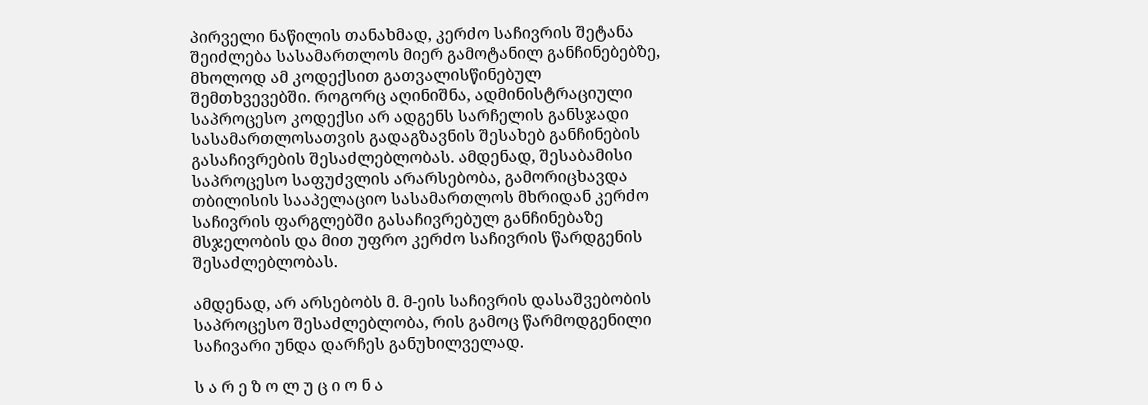პირველი ნაწილის თანახმად, კერძო საჩივრის შეტანა შეიძლება სასამართლოს მიერ გამოტანილ განჩინებებზე, მხოლოდ ამ კოდექსით გათვალისწინებულ შემთხვევებში. როგორც აღინიშნა, ადმინისტრაციული საპროცესო კოდექსი არ ადგენს სარჩელის განსჯადი სასამართლოსათვის გადაგზავნის შესახებ განჩინების გასაჩივრების შესაძლებლობას. ამდენად, შესაბამისი საპროცესო საფუძვლის არარსებობა, გამორიცხავდა თბილისის სააპელაციო სასამართლოს მხრიდან კერძო საჩივრის ფარგლებში გასაჩივრებულ განჩინებაზე მსჯელობის და მით უფრო კერძო საჩივრის წარდგენის შესაძლებლობას.

ამდენად, არ არსებობს მ. მ-ეის საჩივრის დასაშვებობის საპროცესო შესაძლებლობა, რის გამოც წარმოდგენილი საჩივარი უნდა დარჩეს განუხილველად.

ს ა რ ე ზ ო ლ უ ც ი ო ნ ა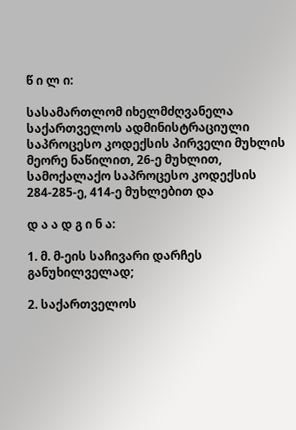წ ი ლ ი:

სასამართლომ იხელმძღვანელა საქართველოს ადმინისტრაციული საპროცესო კოდექსის პირველი მუხლის მეორე ნაწილით, 26-ე მუხლით, სამოქალაქო საპროცესო კოდექსის 284-285-ე, 414-ე მუხლებით და

დ ა ა დ გ ი ნ ა:

1. მ. მ-ეის საჩივარი დარჩეს განუხილველად;

2. საქართველოს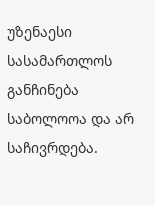უზენაესი სასამართლოს განჩინება საბოლოოა და არ საჩივრდება.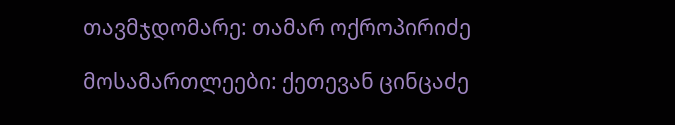თავმჯდომარე: თამარ ოქროპირიძე

მოსამართლეები: ქეთევან ცინცაძე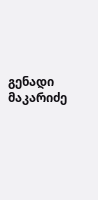გენადი მაკარიძე